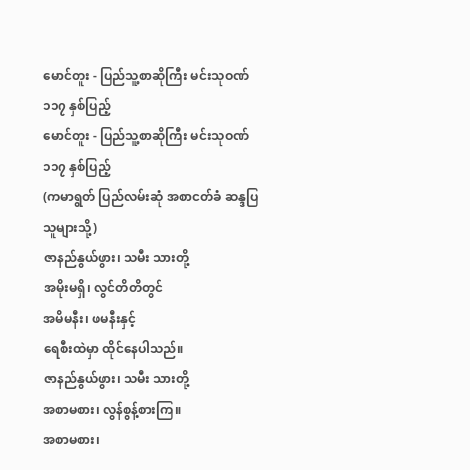မောင်တူး - ပြည်သူ့စာဆိုကြီး မင်းသုဝဏ် ၁၁၇ နှစ်ပြည့်
မောင်တူး - ပြည်သူ့စာဆိုကြီး မင်းသုဝဏ် ၁၁၇ နှစ်ပြည့်
(ကမာရွတ် ပြည်လမ်းဆုံ အစာငတ်ခံ ဆန္ဒပြသူများသို့)
ဇာနည်နွယ်ဖွား၊ သမီး သားတို့
အမိုးမရှိ၊ လွင်တိတိတွင်
အမိမနီး၊ ဖမနီးနှင့်
ရေစီးထဲမှာ ထိုင်နေပါသည်။
ဇာနည်နွယ်ဖွား၊ သမီး သားတို့
အစာမစား၊ လွန်စွန့်စားကြ။
အစာမစား၊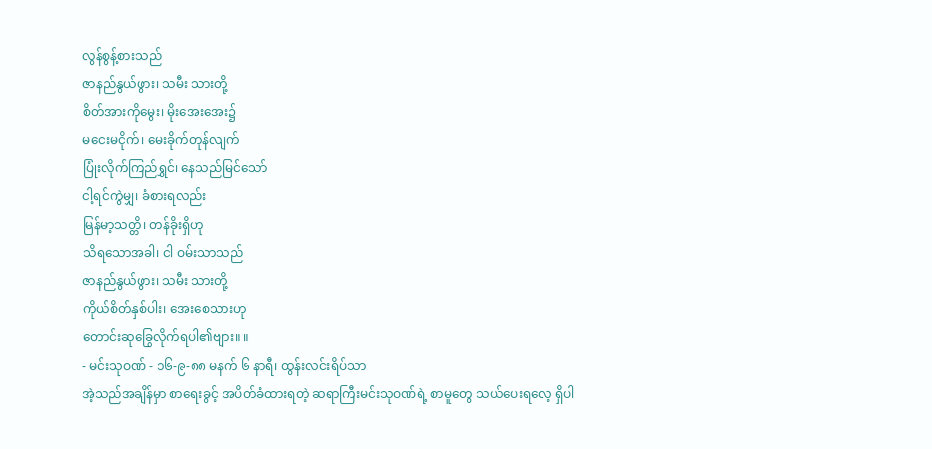လွန်စွန့်စားသည်
ဇာနည်နွယ်ဖွား၊ သမီး သားတို့
စိတ်အားကိုမွေး၊ မိုးအေးအေး၌
မငေးမငိုက်၊ မေးခိုက်တုန်လျက်
ပြုံးလိုက်ကြည်ရွှင်၊ နေသည်မြင်သော်
ငါ့ရင်ကွဲမျှ၊ ခံစားရလည်း
မြန်မာ့သတ္တိ၊ တန်ခိုးရှိဟု
သိရသောအခါ၊ ငါ ဝမ်းသာသည်
ဇာနည်နွယ်ဖွား၊ သမီး သားတို့
ကိုယ်စိတ်နှစ်ပါး၊ အေးစေသားဟု
တောင်းဆုခြွေလိုက်ရပါ၏ဗျား။ ။
- မင်းသုဝဏ် - ၁၆-၉-၈၈ မနက် ၆ နာရီ၊ ထွန်းလင်းရိပ်သာ
အဲ့သည်အချိန်မှာ စာရေးခွင့် အပိတ်ခံထားရတဲ့ ဆရာကြီးမင်းသုဝဏ်ရဲ့ စာမူတွေ သယ်ပေးရလေ့ ရှိပါ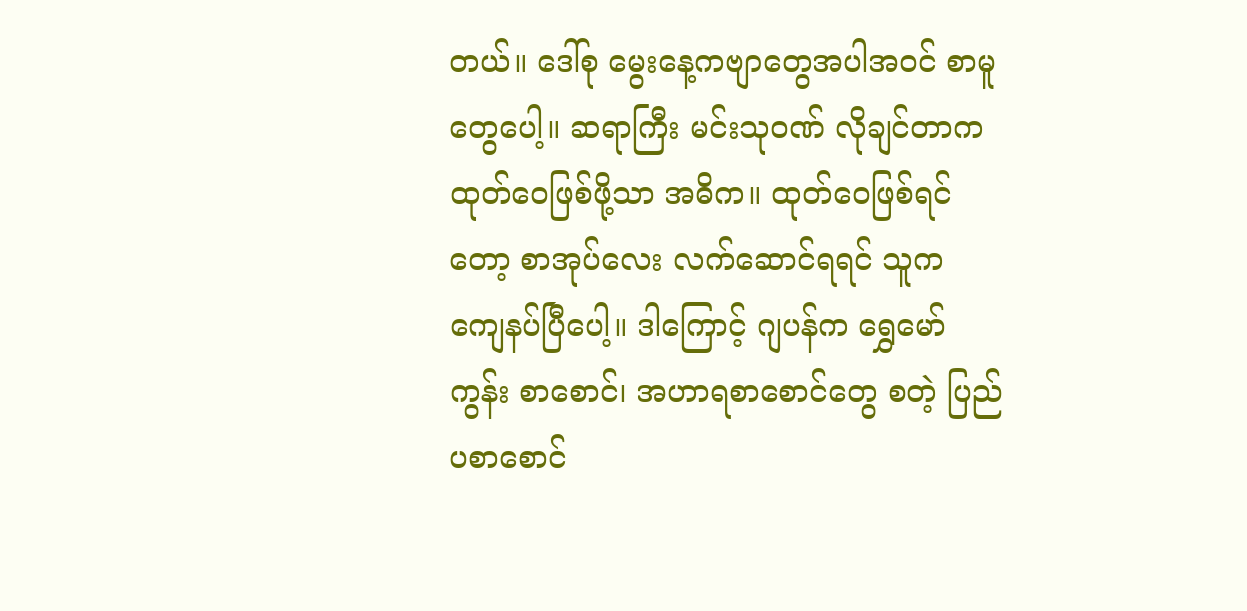တယ်။ ဒေါ်စု မွေးနေ့ကဗျာတွေအပါအဝင် စာမူတွေပေါ့။ ဆရာကြီး မင်းသုဝဏ် လိုချင်တာက ထုတ်ဝေဖြစ်ဖို့သာ အဓိက။ ထုတ်ဝေဖြစ်ရင်တော့ စာအုပ်လေး လက်ဆောင်ရရင် သူက ကျေနပ်ပြီပေါ့။ ဒါကြောင့် ဂျပန်က ရွှေမော်ကွန်း စာစောင်၊ အဟာရစာစောင်တွေ စတဲ့ ပြည်ပစာစောင်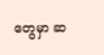တွေမှာ ဆ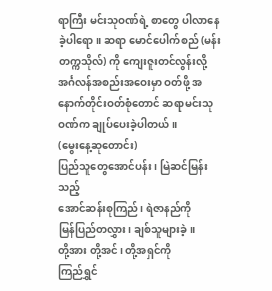ရာကြီး မင်းသုဝဏ်ရဲ့ စာတွေ ပါလာနေခဲ့ပါရော။ ဆရာ မောင်ပေါက်စည် (မန်းတက္ကသိုလ်) ကို ကျေးဇူးတင်လွန်းလို့ အင်္ဂလန်အစည်းအဝေးမှာ ဝတ်ဖို့ အနောက်တိုင်းဝတ်စုံတောင် ဆရာမင်းသုဝဏ်က ချုပ်ပေးခဲ့ပါတယ်။
(မွေးနေ့ဆုတောင်း)
ပြည်သူတွေအောင်ပန်း၊ မြဲဆင်မြန်းသည့်
အောင်ဆန်းစုကြည်၊ ရဲဇာနည်ကို
မြန်ပြည်တလွှား၊ ချစ်သူများခဲ့။
တို့အား တို့အင်၊ တို့အရှင်ကို
ကြည်ရွှင်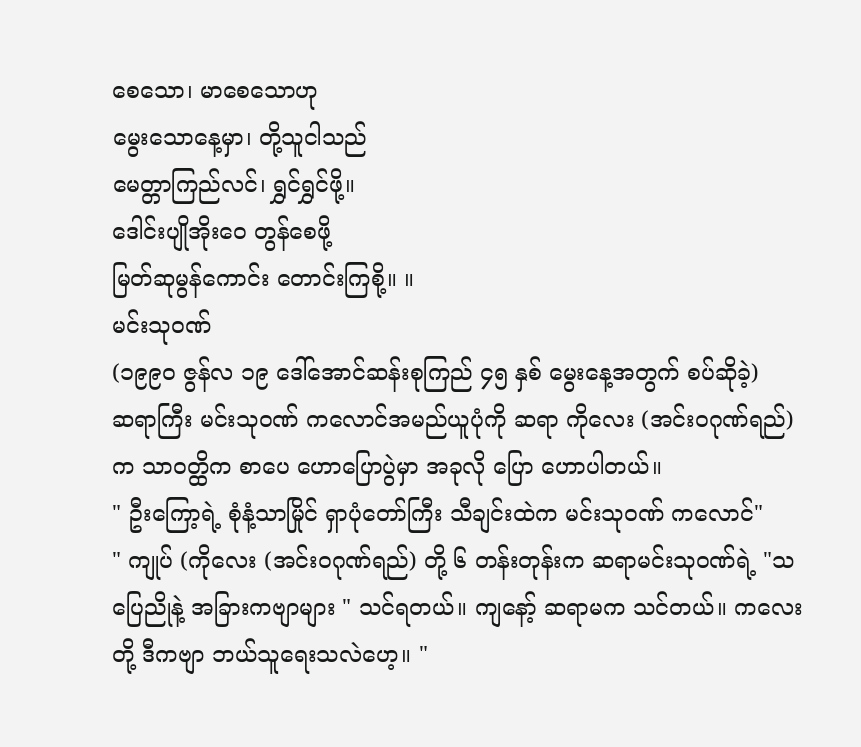စေသော၊ မာစေသောဟု
မွေးသောနေ့မှာ၊ တို့သူငါသည်
မေတ္တာကြည်လင်၊ ရွှင်ရွှင်ဖို့။
ဒေါင်းပျိုအိုးဝေ တွန်စေဖို့
မြတ်ဆုမွန်ကောင်း တောင်းကြစို့။ ။
မင်းသုဝဏ်
(၁၉၉၀ ဇွန်လ ၁၉ ဒေါ်အောင်ဆန်းစုကြည် ၄၅ နှစ် မွေးနေ့အတွက် စပ်ဆိုခဲ့)
ဆရာကြီး မင်းသုဝဏ် ကလောင်အမည်ယူပုံကို ဆရာ ကိုလေး (အင်းဝဂုဏ်ရည်) က သာဝတ္ထိက စာပေ ဟောပြောပွဲမှာ အခုလို ပြော ဟောပါတယ်။
" ဦးကြော့ရဲ့ စုံနံ့သာမြိုင် ရှာပုံတော်ကြီး သီချင်းထဲက မင်းသုဝဏ် ကလောင်"
" ကျုပ် (ကိုလေး (အင်းဝဂုဏ်ရည်) တို့ ၆ တန်းတုန်းက ဆရာမင်းသုဝဏ်ရဲ့ "သပြေညိုနဲ့ အခြားကဗျာများ " သင်ရတယ်။ ကျနော့် ဆရာမက သင်တယ်။ ကလေးတို့ ဒီကဗျာ ဘယ်သူရေးသလဲဟေ့။ "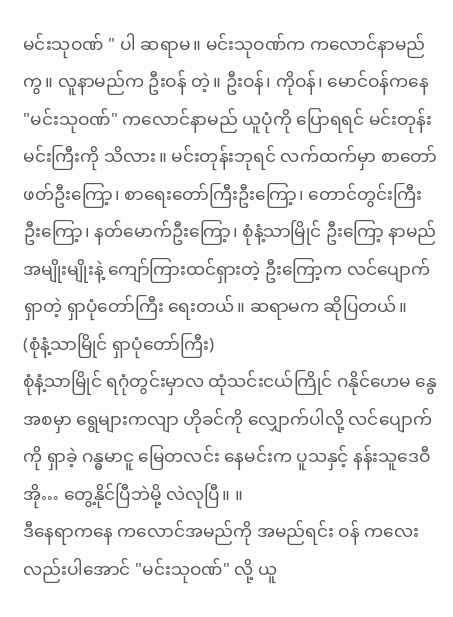မင်းသုဝဏ် " ပါ ဆရာမ။ မင်းသုဝဏ်က ကလောင်နာမည်ကွ။ လူနာမည်က ဦးဝန် တဲ့။ ဦးဝန်၊ ကိုဝန်၊ မောင်ဝန်ကနေ "မင်းသုဝဏ်" ကလောင်နာမည် ယူပုံကို ပြောရရင် မင်းတုန်းမင်းကြီးကို သိလား။ မင်းတုန်းဘုရင် လက်ထက်မှာ စာတော်ဖတ်ဦးကြော့၊ စာရေးတော်ကြီးဦးကြော့၊ တောင်တွင်းကြီးဦးကြော့၊ နတ်မောက်ဦးကြော့၊ စုံနံ့သာမြိုင် ဦးကြော့ နာမည်အမျိုးမျိုးနဲ့ ကျော်ကြားထင်ရှားတဲ့ ဦးကြော့က လင်ပျောက်ရှာတဲ့ ရှာပုံတော်ကြီး ရေးတယ်။ ဆရာမက ဆိုပြတယ်။
(စုံနံ့သာမြိုင် ရှာပုံတော်ကြီး)
စုံနံ့သာမြိုင် ရဂုံတွင်းမှာလ ထုံသင်းငယ်ကြိုင် ဂနိုင်ဟေမ နွေအစမှာ ရွေများကလျာ ဟိုခင်ကို လျှောက်ပါလို့ လင်ပျောက်ကို ရှာခဲ့ ဂန္ဓမာငူ မြေတလင်း နေမင်းက ပူသနှင့် နန်းသူဒေဝီ အို… တွေ့နိုင်ပြီဘဲမို့ လဲလုပြီ။ ။
ဒီနေရာကနေ ကလောင်အမည်ကို အမည်ရင်း ဝန် ကလေးလည်းပါအောင် "မင်းသုဝဏ်" လို့ ယူ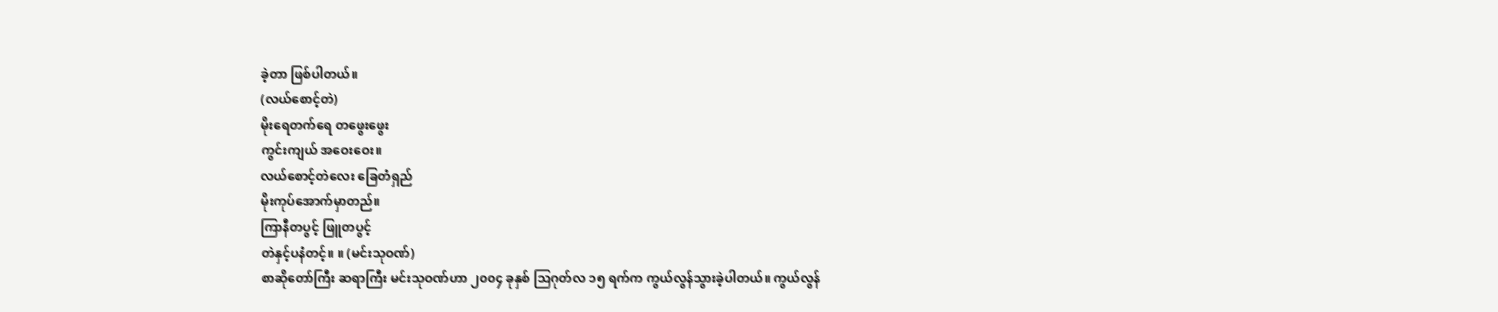ခဲ့တာ ဖြစ်ပါတယ်။
(လယ်စောင့်တဲ)
မိုးရေတက်ရေ တဖွေးဖွေး
ကွင်းကျယ် အဝေးဝေး။
လယ်စောင့်တဲလေး ခြေတံရှည်
မိုးကုပ်အောက်မှာတည်။
ကြာနီတပွင့် ဖြူတပွင့်
တဲနှင့်ပနံတင့်။ ။ (မင်းသုဝဏ်)
စာဆိုတော်ကြီး ဆရာကြီး မင်းသုဝဏ်ဟာ ၂၀၀၄ ခုနှစ် ဩဂုတ်လ ၁၅ ရက်က ကွယ်လွန်သွားခဲ့ပါတယ်။ ကွယ်လွန်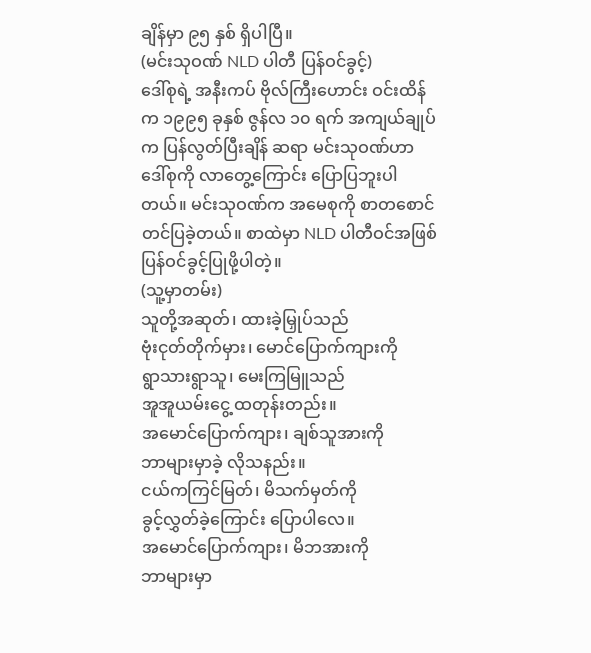ချိန်မှာ ၉၅ နှစ် ရှိပါပြီ။
(မင်းသုဝဏ် NLD ပါတီ ပြန်ဝင်ခွင့်)
ဒေါ်စုရဲ့ အနီးကပ် ဗိုလ်ကြီးဟောင်း ဝင်းထိန်က ၁၉၉၅ ခုနှစ် ဇွန်လ ၁၀ ရက် အကျယ်ချုပ်က ပြန်လွတ်ပြီးချိန် ဆရာ မင်းသုဝဏ်ဟာ ဒေါ်စုကို လာတွေ့ကြောင်း ပြောပြဘူးပါတယ်။ မင်းသုဝဏ်က အမေစုကို စာတစောင် တင်ပြခဲ့တယ်။ စာထဲမှာ NLD ပါတီဝင်အဖြစ် ပြန်ဝင်ခွင့်ပြုဖို့ပါတဲ့။
(သူ့မှာတမ်း)
သူတို့အဆုတ်၊ ထားခဲ့မြှုပ်သည်
ဗုံးငုတ်တိုက်မှား၊ မောင်ပြောက်ကျားကို
ရွာသားရွာသူ၊ မေးကြမြူသည်
အူအူယမ်းငွေ့ ထတုန်းတည်း။
အမောင်ပြောက်ကျား၊ ချစ်သူအားကို
ဘာများမှာခဲ့ လိုသနည်း။
ငယ်ကကြင်မြတ်၊ မိသက်မှတ်ကို
ခွင့်လွှတ်ခဲ့ကြောင်း ပြောပါလေ။
အမောင်ပြောက်ကျား၊ မိဘအားကို
ဘာများမှာ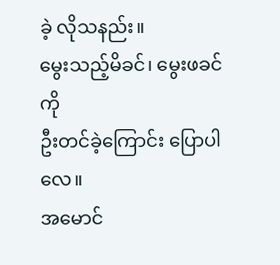ခဲ့ လိုသနည်း။
မွေးသည့်မိခင်၊ မွေးဖခင်ကို
ဦးတင်ခဲ့ကြောင်း ပြောပါလေ။
အမောင်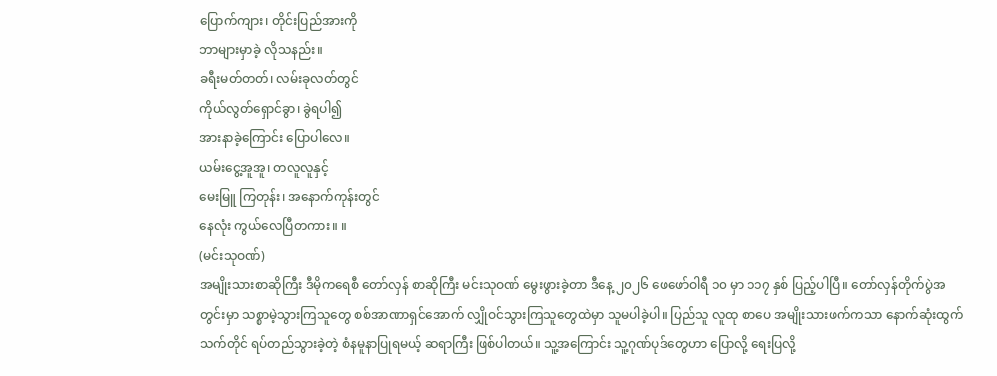ပြောက်ကျား၊ တိုင်းပြည်အားကို
ဘာများမှာခဲ့ လိုသနည်း။
ခရီးမတ်တတ်၊ လမ်းခုလတ်တွင်
ကိုယ်လွတ်ရှောင်ခွာ၊ ခွဲရပါ၍
အားနာခဲ့ကြောင်း ပြောပါလေ။
ယမ်းငွေ့အူအူ၊ တလူလူနှင့်
မေးမြူ ကြတုန်း၊ အနောက်ကုန်းတွင်
နေလုံး ကွယ်လေပြီတကား။ ။
(မင်းသုဝဏ်)
အမျိုးသားစာဆိုကြီး ဒီမိုကရေစီ တော်လှန် စာဆိုကြီး မင်းသုဝဏ် မွေးဖွားခဲ့တာ ဒီနေ့ ၂၀၂၆ ဖေဖော်ဝါရီ ၁၀ မှာ ၁၁၇ နှစ် ပြည့်ပါပြီ။ တော်လှန်တိုက်ပွဲအတွင်းမှာ သစ္စာမဲ့သွားကြသူတွေ စစ်အာဏာရှင်အောက် လျှိုဝင်သွားကြသူတွေထဲမှာ သူမပါခဲ့ပါ။ ပြည်သူ လူထု စာပေ အမျိုးသားဖက်ကသာ နောက်ဆုံးထွက်သက်တိုင် ရပ်တည်သွားခဲ့တဲ့ စံနမူနာပြုရမယ့် ဆရာကြီး ဖြစ်ပါတယ်။ သူ့အကြောင်း သူ့ဂုဏ်ပုဒ်တွေဟာ ပြောလို့ ရေးပြလို့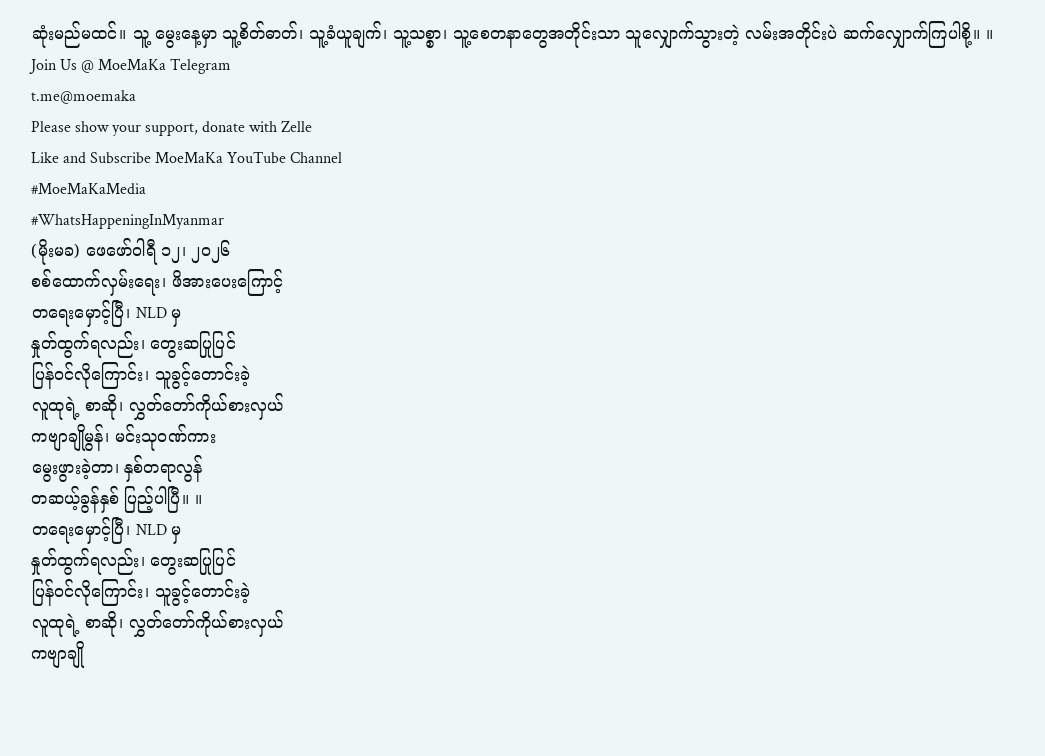ဆုံးမည်မထင်။ သူ့ မွေးနေ့မှာ သူ့စိတ်ဓာတ်၊ သူ့ခံယူချက်၊ သူ့သစ္စာ၊ သူ့စေတနာတွေအတိုင်းသာ သူလျှောက်သွားတဲ့ လမ်းအတိုင်းပဲ ဆက်လျှောက်ကြပါစို့။ ။
Join Us @ MoeMaKa Telegram
t.me@moemaka
Please show your support, donate with Zelle
Like and Subscribe MoeMaKa YouTube Channel
#MoeMaKaMedia
#WhatsHappeningInMyanmar
(မိုးမခ) ဖေဖော်ဝါရီ ၁၂၊ ၂၀၂၆
စစ်ထောက်လှမ်းရေး၊ ဖိအားပေးကြောင့်
တရေးမှောင့်ပြီ၊ NLD မှ
နှုတ်ထွက်ရလည်း၊ တွေးဆပြုပြင်
ပြန်ဝင်လိုကြောင်း၊ သူခွင့်တောင်းခဲ့
လူထုရဲ့ စာဆို၊ လွှတ်တော်ကိုယ်စားလှယ်
ကဗျာချိုမွန်၊ မင်းသုဝဏ်ကား
မွေးဖွားခဲ့တာ၊ နှစ်တရာလွန်
တဆယ့်ခွန်နှစ် ပြည့်ပါပြီ။ ။
တရေးမှောင့်ပြီ၊ NLD မှ
နှုတ်ထွက်ရလည်း၊ တွေးဆပြုပြင်
ပြန်ဝင်လိုကြောင်း၊ သူခွင့်တောင်းခဲ့
လူထုရဲ့ စာဆို၊ လွှတ်တော်ကိုယ်စားလှယ်
ကဗျာချို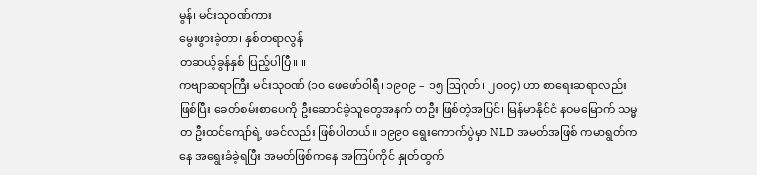မွန်၊ မင်းသုဝဏ်ကား
မွေးဖွားခဲ့တာ၊ နှစ်တရာလွန်
တဆယ့်ခွန်နှစ် ပြည့်ပါပြီ။ ။
ကဗျာဆရာကြီး မင်းသုဝဏ် (၁၀ ဖေဖော်ဝါရီ၊ ၁၉၀၉ – ၁၅ ဩဂုတ်၊ ၂၀၀၄) ဟာ စာရေးဆရာလည်းဖြစ်ပြီး ခေတ်စမ်းစာပေကို ဦးဆောင်ခဲ့သူတွေအနက် တဦး ဖြစ်တဲ့အပြင်၊ မြန်မာနိုင်ငံ နဝမမြောက် သမ္မတ ဦးထင်ကျော်ရဲ့ ဖခင်လည်း ဖြစ်ပါတယ်။ ၁၉၉၀ ရွေးကောက်ပွဲမှာ NLD အမတ်အဖြစ် ကမာရွတ်ကနေ အရွေးခံခဲ့ရပြီး အမတ်ဖြစ်ကနေ အကြပ်ကိုင် နှုတ်ထွက်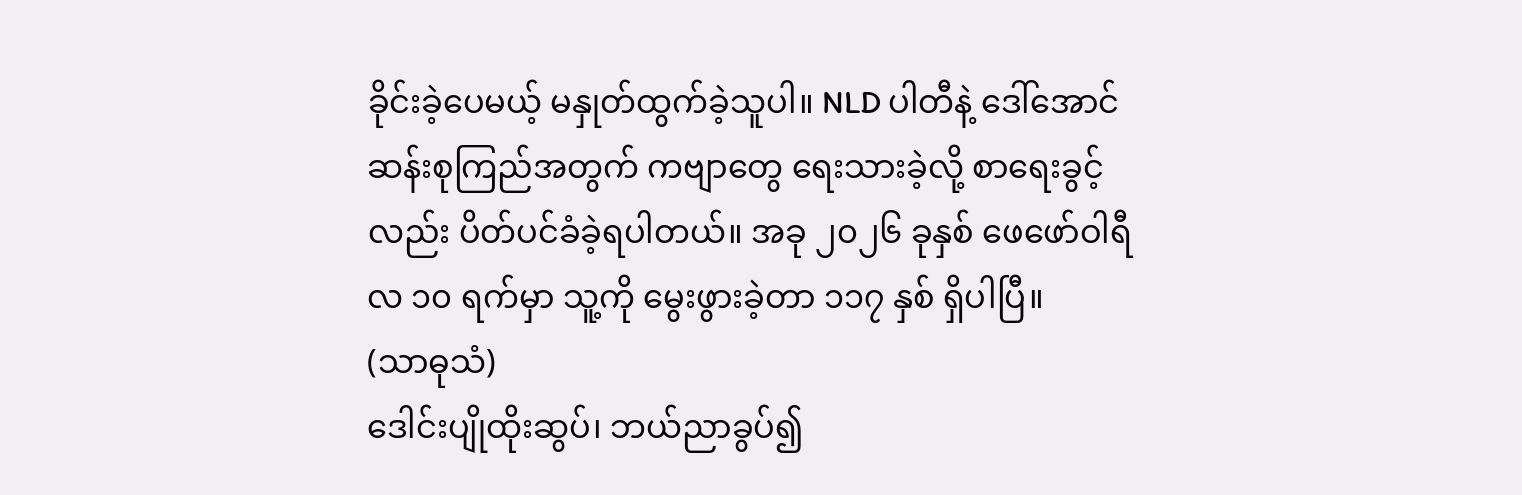ခိုင်းခဲ့ပေမယ့် မနှုတ်ထွက်ခဲ့သူပါ။ NLD ပါတီနဲ့ ဒေါ်အောင်ဆန်းစုကြည်အတွက် ကဗျာတွေ ရေးသားခဲ့လို့ စာရေးခွင့်လည်း ပိတ်ပင်ခံခဲ့ရပါတယ်။ အခု ၂၀၂၆ ခုနှစ် ဖေဖော်ဝါရီလ ၁၀ ရက်မှာ သူ့ကို မွေးဖွားခဲ့တာ ၁၁၇ နှစ် ရှိပါပြီ။
(သာဓုသံ)
ဒေါင်းပျိုထိုးဆွပ်၊ ဘယ်ညာခွပ်၍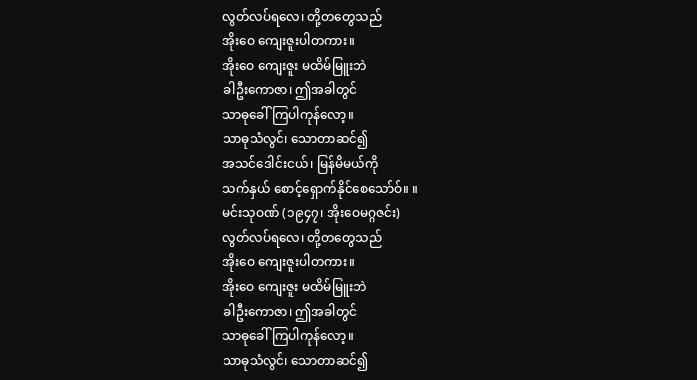လွတ်လပ်ရလေ၊ တို့တတွေသည်
အိုးဝေ ကျေးဇူးပါတကား။
အိုးဝေ ကျေးဇူး မထိမ်မြူးဘဲ
ခါဦးကောဇာ၊ ဤအခါတွင်
သာဓုခေါ်ကြပါကုန်လော့။
သာဓုသံလွင်၊ သောတာဆင်၍
အသင်ဒေါင်းငယ်၊ မြန်မိမယ်ကို
သက်နှယ် စောင့်ရှောက်နိုင်စေသော်ဝ်။ ။
မင်းသုဝဏ် (၁၉၄၇၊ အိုးဝေမဂ္ဂဇင်း)
လွတ်လပ်ရလေ၊ တို့တတွေသည်
အိုးဝေ ကျေးဇူးပါတကား။
အိုးဝေ ကျေးဇူး မထိမ်မြူးဘဲ
ခါဦးကောဇာ၊ ဤအခါတွင်
သာဓုခေါ်ကြပါကုန်လော့။
သာဓုသံလွင်၊ သောတာဆင်၍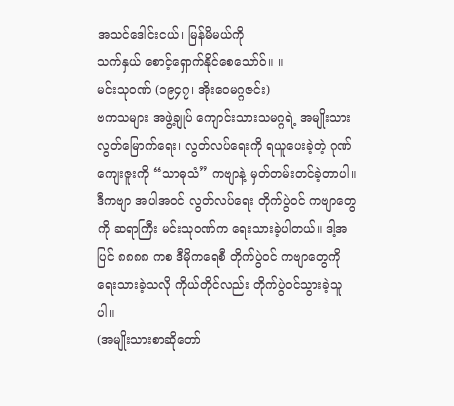အသင်ဒေါင်းငယ်၊ မြန်မိမယ်ကို
သက်နှယ် စောင့်ရှောက်နိုင်စေသော်ဝ်။ ။
မင်းသုဝဏ် (၁၉၄၇၊ အိုးဝေမဂ္ဂဇင်း)
ဗကသများ အဖွဲ့ချုပ် ကျောင်းသားသမဂ္ဂရဲ့ အမျိုးသားလွတ်မြောက်ရေး၊ လွတ်လပ်ရေးကို ရယူပေးခဲ့တဲ့ ဂုဏ်ကျေးဇူးကို “သာဓုသံ” ကဗျာနဲ့ မှတ်တမ်းတင်ခဲ့တာပါ။ ဒီကဗျာ အပါအဝင် လွတ်လပ်ရေး တိုက်ပွဲဝင် ကဗျာတွေကို ဆရာကြီး မင်းသုဝဏ်က ရေးသားခဲ့ပါတယ်။ ဒါ့အပြင် ၈၈၈၈ ကစ ဒီမိုကရေစီ တိုက်ပွဲဝင် ကဗျာတွေကို ရေးသားခဲ့သလို ကိုယ်တိုင်လည်း တိုက်ပွဲဝင်သွားခဲ့သူပါ။
(အမျိုးသားစာဆိုတော်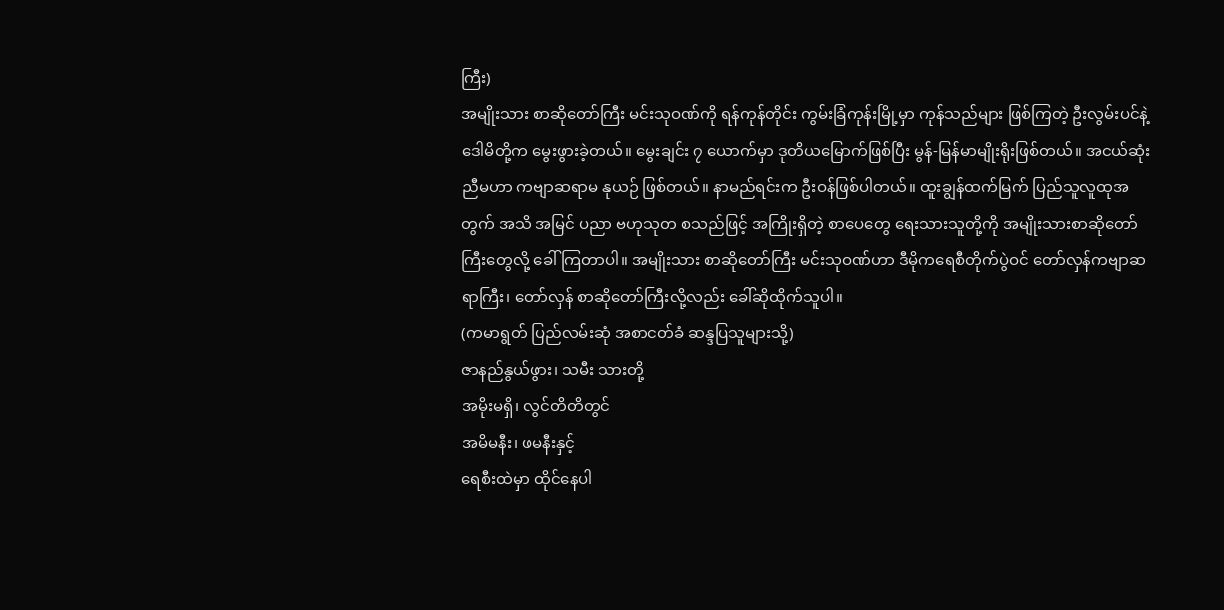ကြီး)
အမျိုးသား စာဆိုတော်ကြီး မင်းသုဝဏ်ကို ရန်ကုန်တိုင်း ကွမ်းခြံကုန်းမြို့မှာ ကုန်သည်များ ဖြစ်ကြတဲ့ ဦးလွမ်းပင်နဲ့ ဒေါမိတို့က မွေးဖွားခဲ့တယ်။ မွေးချင်း ၇ ယောက်မှာ ဒုတိယမြောက်ဖြစ်ပြီး မွန်-မြန်မာမျိုးရိုးဖြစ်တယ်။ အငယ်ဆုံးညီမဟာ ကဗျာဆရာမ နုယဉ် ဖြစ်တယ်။ နာမည်ရင်းက ဦးဝန်ဖြစ်ပါတယ်။ ထူးချွန်ထက်မြက် ပြည်သူလူထုအတွက် အသိ အမြင် ပညာ ဗဟုသုတ စသည်ဖြင့် အကြိုးရှိတဲ့ စာပေတွေ ရေးသားသူတို့ကို အမျိုးသားစာဆိုတော်ကြီးတွေလို့ ခေါ်ကြတာပါ။ အမျိုးသား စာဆိုတော်ကြီး မင်းသုဝဏ်ဟာ ဒီမိုကရေစီတိုက်ပွဲဝင် တော်လှန်ကဗျာဆရာကြီး၊ တော်လှန် စာဆိုတော်ကြီးလို့လည်း ခေါ်ဆိုထိုက်သူပါ။
(ကမာရွတ် ပြည်လမ်းဆုံ အစာငတ်ခံ ဆန္ဒပြသူများသို့)
ဇာနည်နွယ်ဖွား၊ သမီး သားတို့
အမိုးမရှိ၊ လွင်တိတိတွင်
အမိမနီး၊ ဖမနီးနှင့်
ရေစီးထဲမှာ ထိုင်နေပါ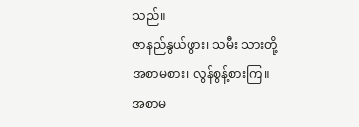သည်။
ဇာနည်နွယ်ဖွား၊ သမီး သားတို့
အစာမစား၊ လွန်စွန့်စားကြ။
အစာမ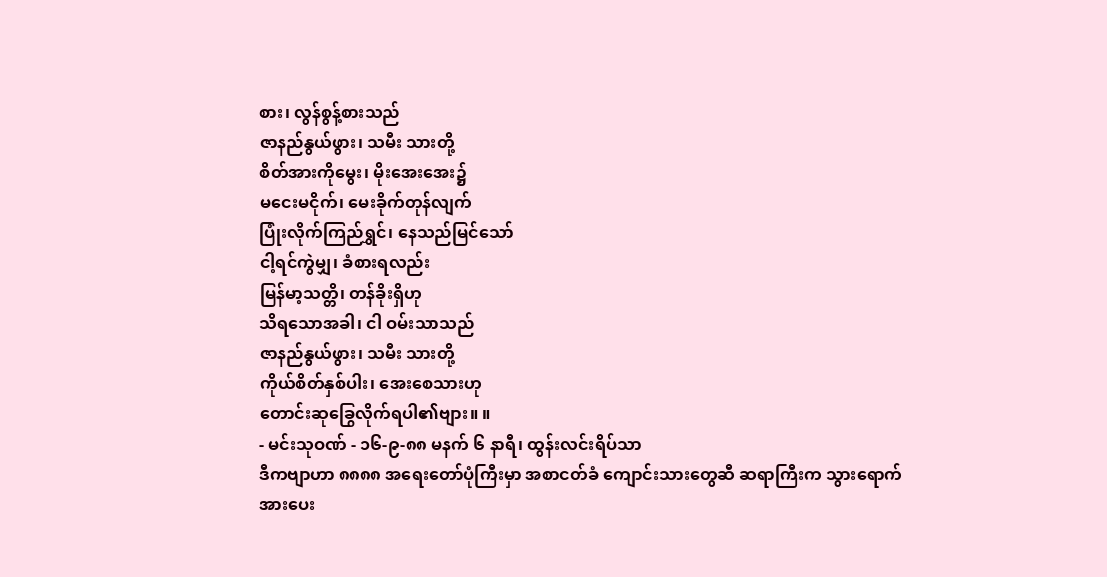စား၊ လွန်စွန့်စားသည်
ဇာနည်နွယ်ဖွား၊ သမီး သားတို့
စိတ်အားကိုမွေး၊ မိုးအေးအေး၌
မငေးမငိုက်၊ မေးခိုက်တုန်လျက်
ပြုံးလိုက်ကြည်ရွှင်၊ နေသည်မြင်သော်
ငါ့ရင်ကွဲမျှ၊ ခံစားရလည်း
မြန်မာ့သတ္တိ၊ တန်ခိုးရှိဟု
သိရသောအခါ၊ ငါ ဝမ်းသာသည်
ဇာနည်နွယ်ဖွား၊ သမီး သားတို့
ကိုယ်စိတ်နှစ်ပါး၊ အေးစေသားဟု
တောင်းဆုခြွေလိုက်ရပါ၏ဗျား။ ။
- မင်းသုဝဏ် - ၁၆-၉-၈၈ မနက် ၆ နာရီ၊ ထွန်းလင်းရိပ်သာ
ဒီကဗျာဟာ ၈၈၈၈ အရေးတော်ပုံကြီးမှာ အစာငတ်ခံ ကျောင်းသားတွေဆီ ဆရာကြီးက သွားရောက်အားပေး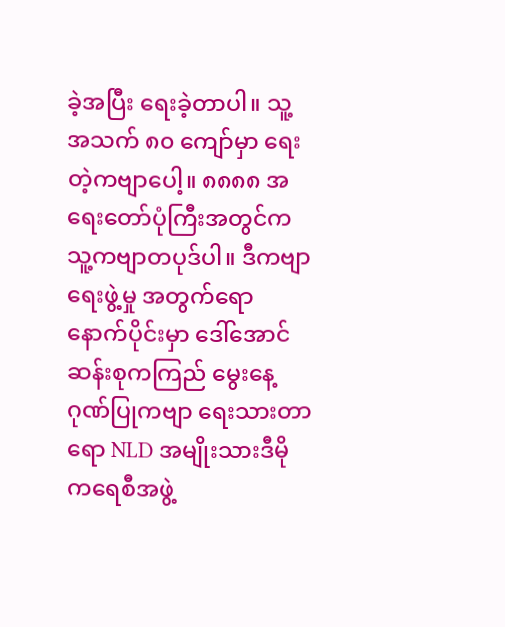ခဲ့အပြီး ရေးခဲ့တာပါ။ သူ့အသက် ၈၀ ကျော်မှာ ရေးတဲ့ကဗျာပေါ့။ ၈၈၈၈ အရေးတော်ပုံကြီးအတွင်က သူ့ကဗျာတပုဒ်ပါ။ ဒီကဗျာ ရေးဖွဲ့မှု အတွက်ရော နောက်ပိုင်းမှာ ဒေါ်အောင်ဆန်းစုကကြည် မွေးနေ့ ဂုဏ်ပြုကဗျာ ရေးသားတာရော NLD အမျိုးသားဒီမိုကရေစီအဖွဲ့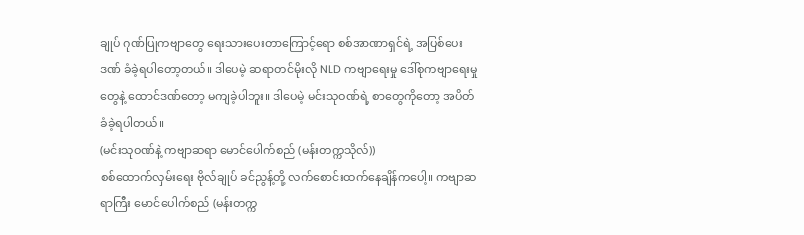ချုပ် ဂုဏ်ပြုကဗျာတွေ ရေးသားပေးတာကြောင့်ရော စစ်အာဏာရှင်ရဲ့ အပြစ်ပေးဒဏ် ခံခဲ့ရပါတော့တယ်။ ဒါပေမဲ့ ဆရာတင်မိုးလို NLD ကဗျာရေးမှု ဒေါ်စုကဗျာရေးမှုတွေနဲ့ ထောင်ဒဏ်တော့ မကျခဲ့ပါဘူး။ ဒါပေမဲ့ မင်းသုဝဏ်ရဲ့ စာတွေကိုတော့ အပိတ်ခံခဲ့ရပါတယ်။
(မင်းသုဝဏ်နဲ့ ကဗျာဆရာ မောင်ပေါက်စည် (မန်းတက္ကသိုလ်))
စစ်ထောက်လှမ်းရေး ဗိုလ်ချုပ် ခင်ညွန့်တို့ လက်စောင်းထက်နေချိန်ကပေါ့။ ကဗျာဆရာကြီး မောင်ပေါက်စည် (မန်းတက္က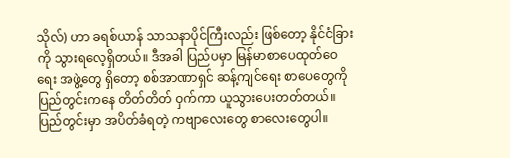သိုလ်) ဟာ ခရစ်ယာန် သာသနာပိုင်ကြီးလည်း ဖြစ်တော့ နိုင်ငံခြားကို သွားရလေ့ရှိတယ်။ ဒီအခါ ပြည်ပမှာ မြန်မာစာပေထုတ်ဝေရေး အဖွဲ့တွေ ရှိတော့ စစ်အာဏာရှင် ဆန့်ကျင်ရေး စာပေတွေကို ပြည်တွင်းကနေ တိတ်တိတ် ဝှက်ကာ ယူသွားပေးတတ်တယ်။ ပြည်တွင်းမှာ အပိတ်ခံရတဲ့ ကဗျာလေးတွေ စာလေးတွေပါ။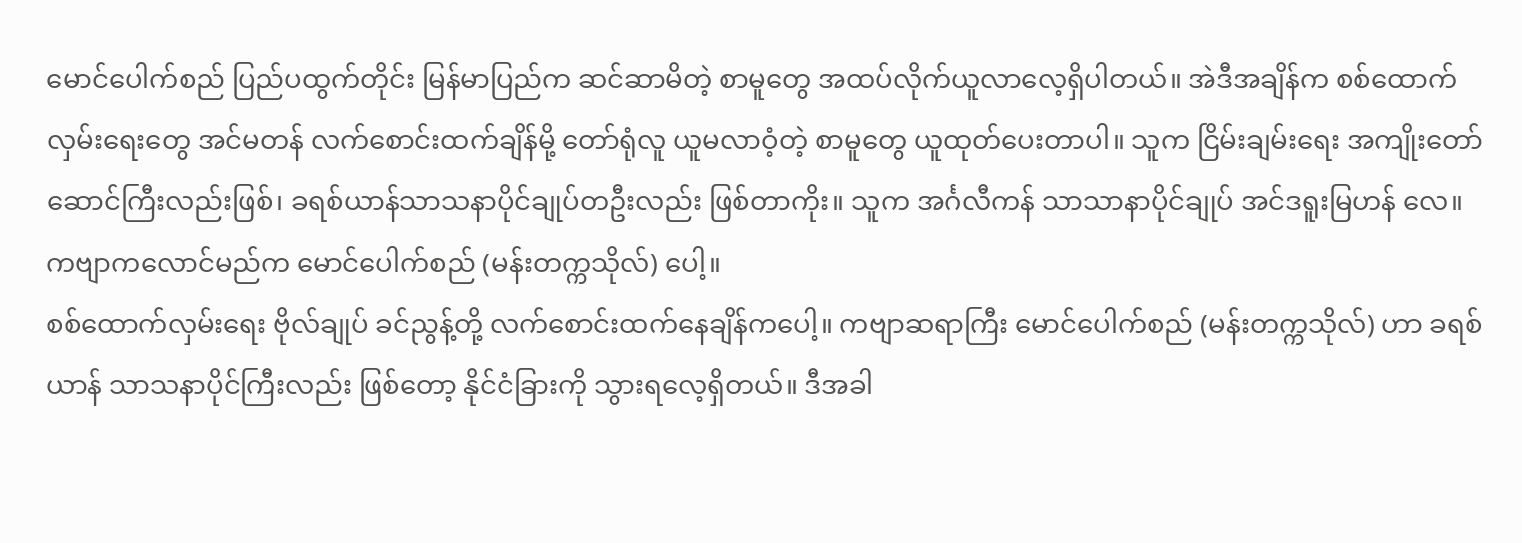မောင်ပေါက်စည် ပြည်ပထွက်တိုင်း မြန်မာပြည်က ဆင်ဆာမိတဲ့ စာမူတွေ အထပ်လိုက်ယူလာလေ့ရှိပါတယ်။ အဲဒီအချိန်က စစ်ထောက်လှမ်းရေးတွေ အင်မတန် လက်စောင်းထက်ချိန်မို့ တော်ရုံလူ ယူမလာဝံ့တဲ့ စာမူတွေ ယူထုတ်ပေးတာပါ။ သူက ငြိမ်းချမ်းရေး အကျိုးတော်ဆောင်ကြီးလည်းဖြစ်၊ ခရစ်ယာန်သာသနာပိုင်ချုပ်တဦးလည်း ဖြစ်တာကိုး။ သူက အင်္ဂလီကန် သာသာနာပိုင်ချုပ် အင်ဒရူးမြဟန် လေ။ ကဗျာကလောင်မည်က မောင်ပေါက်စည် (မန်းတက္ကသိုလ်) ပေါ့။
စစ်ထောက်လှမ်းရေး ဗိုလ်ချုပ် ခင်ညွန့်တို့ လက်စောင်းထက်နေချိန်ကပေါ့။ ကဗျာဆရာကြီး မောင်ပေါက်စည် (မန်းတက္ကသိုလ်) ဟာ ခရစ်ယာန် သာသနာပိုင်ကြီးလည်း ဖြစ်တော့ နိုင်ငံခြားကို သွားရလေ့ရှိတယ်။ ဒီအခါ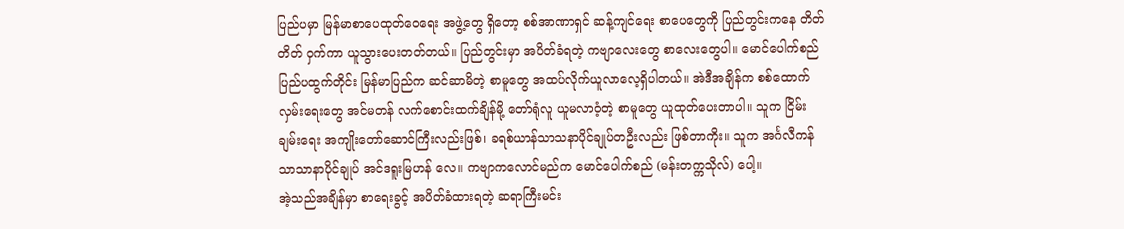ပြည်ပမှာ မြန်မာစာပေထုတ်ဝေရေး အဖွဲ့တွေ ရှိတော့ စစ်အာဏာရှင် ဆန့်ကျင်ရေး စာပေတွေကို ပြည်တွင်းကနေ တိတ်တိတ် ဝှက်ကာ ယူသွားပေးတတ်တယ်။ ပြည်တွင်းမှာ အပိတ်ခံရတဲ့ ကဗျာလေးတွေ စာလေးတွေပါ။ မောင်ပေါက်စည် ပြည်ပထွက်တိုင်း မြန်မာပြည်က ဆင်ဆာမိတဲ့ စာမူတွေ အထပ်လိုက်ယူလာလေ့ရှိပါတယ်။ အဲဒီအချိန်က စစ်ထောက်လှမ်းရေးတွေ အင်မတန် လက်စောင်းထက်ချိန်မို့ တော်ရုံလူ ယူမလာဝံ့တဲ့ စာမူတွေ ယူထုတ်ပေးတာပါ။ သူက ငြိမ်းချမ်းရေး အကျိုးတော်ဆောင်ကြီးလည်းဖြစ်၊ ခရစ်ယာန်သာသနာပိုင်ချုပ်တဦးလည်း ဖြစ်တာကိုး။ သူက အင်္ဂလီကန် သာသာနာပိုင်ချုပ် အင်ဒရူးမြဟန် လေ။ ကဗျာကလောင်မည်က မောင်ပေါက်စည် (မန်းတက္ကသိုလ်) ပေါ့။
အဲ့သည်အချိန်မှာ စာရေးခွင့် အပိတ်ခံထားရတဲ့ ဆရာကြီးမင်း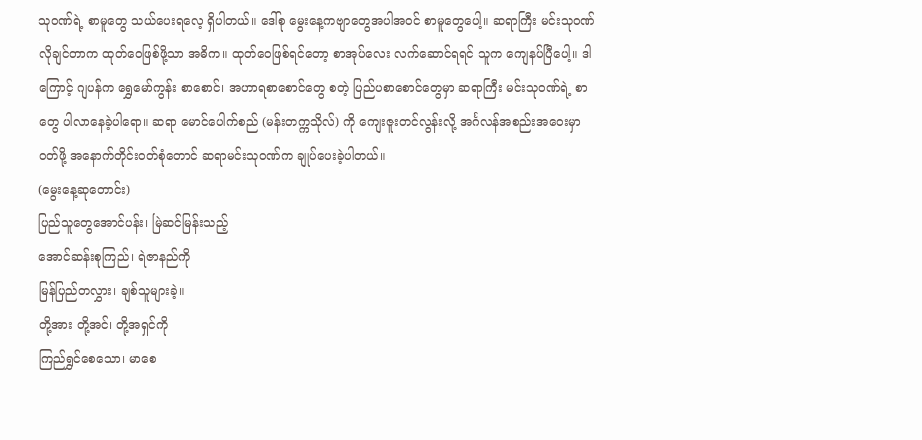သုဝဏ်ရဲ့ စာမူတွေ သယ်ပေးရလေ့ ရှိပါတယ်။ ဒေါ်စု မွေးနေ့ကဗျာတွေအပါအဝင် စာမူတွေပေါ့။ ဆရာကြီး မင်းသုဝဏ် လိုချင်တာက ထုတ်ဝေဖြစ်ဖို့သာ အဓိက။ ထုတ်ဝေဖြစ်ရင်တော့ စာအုပ်လေး လက်ဆောင်ရရင် သူက ကျေနပ်ပြီပေါ့။ ဒါကြောင့် ဂျပန်က ရွှေမော်ကွန်း စာစောင်၊ အဟာရစာစောင်တွေ စတဲ့ ပြည်ပစာစောင်တွေမှာ ဆရာကြီး မင်းသုဝဏ်ရဲ့ စာတွေ ပါလာနေခဲ့ပါရော။ ဆရာ မောင်ပေါက်စည် (မန်းတက္ကသိုလ်) ကို ကျေးဇူးတင်လွန်းလို့ အင်္ဂလန်အစည်းအဝေးမှာ ဝတ်ဖို့ အနောက်တိုင်းဝတ်စုံတောင် ဆရာမင်းသုဝဏ်က ချုပ်ပေးခဲ့ပါတယ်။
(မွေးနေ့ဆုတောင်း)
ပြည်သူတွေအောင်ပန်း၊ မြဲဆင်မြန်းသည့်
အောင်ဆန်းစုကြည်၊ ရဲဇာနည်ကို
မြန်ပြည်တလွှား၊ ချစ်သူများခဲ့။
တို့အား တို့အင်၊ တို့အရှင်ကို
ကြည်ရွှင်စေသော၊ မာစေ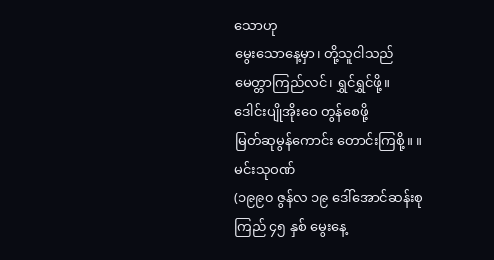သောဟု
မွေးသောနေ့မှာ၊ တို့သူငါသည်
မေတ္တာကြည်လင်၊ ရွှင်ရွှင်ဖို့။
ဒေါင်းပျိုအိုးဝေ တွန်စေဖို့
မြတ်ဆုမွန်ကောင်း တောင်းကြစို့။ ။
မင်းသုဝဏ်
(၁၉၉၀ ဇွန်လ ၁၉ ဒေါ်အောင်ဆန်းစုကြည် ၄၅ နှစ် မွေးနေ့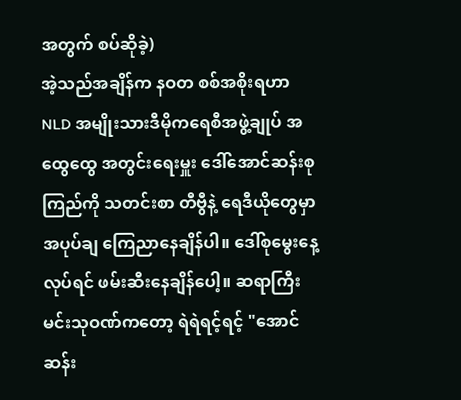အတွက် စပ်ဆိုခဲ့)
အဲ့သည်အချိန်က နဝတ စစ်အစိုးရဟာ NLD အမျိုးသားဒီမိုကရေစီအဖွဲ့ချုပ် အထွေထွေ အတွင်းရေးမှူး ဒေါ်အောင်ဆန်းစုကြည်ကို သတင်းစာ တီဗွီနဲ့ ရေဒီယိုတွေမှာ အပုပ်ချ ကြေညာနေချိန်ပါ။ ဒေါ်စုမွေးနေ့လုပ်ရင် ဖမ်းဆီးနေချိန်ပေါ့။ ဆရာကြီး မင်းသုဝဏ်ကတော့ ရဲရဲရင့်ရင့် "အောင်ဆန်း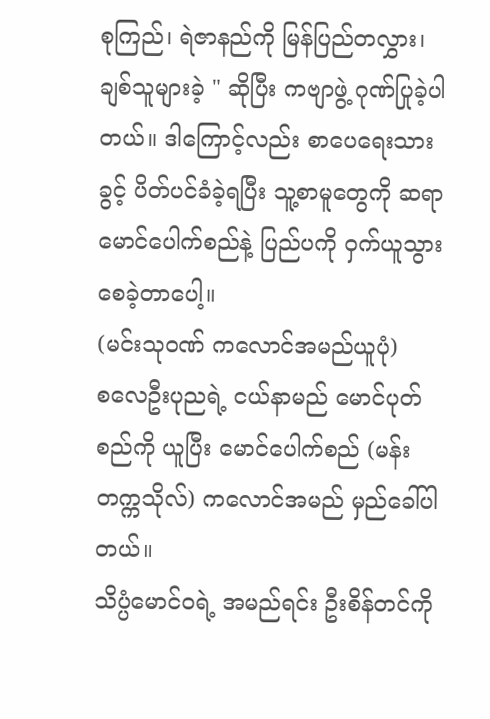စုကြည်၊ ရဲဇာနည်ကို မြန်ပြည်တလွှား၊ ချစ်သူများခဲ့ " ဆိုပြီး ကဗျာဖွဲ့ ဂုဏ်ပြုခဲ့ပါတယ်။ ဒါကြောင့်လည်း စာပေရေးသားခွင့် ပိတ်ပင်ခံခဲ့ရပြီး သူ့စာမူတွေကို ဆရာ မောင်ပေါက်စည်နဲ့ ပြည်ပကို ဝှက်ယူသွားစေခဲ့တာပေါ့။
(မင်းသုဝဏ် ကလောင်အမည်ယူပုံ)
စလေဦးပုညရဲ့ ငယ်နာမည် မောင်ပုတ်စည်ကို ယူပြီး မောင်ပေါက်စည် (မန်းတက္ကသိုလ်) ကလောင်အမည် မှည်ခေါ်ပါတယ်။
သိပ္ပံမောင်ဝရဲ့ အမည်ရင်း ဦးစိန်တင်ကို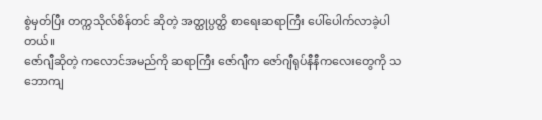စွဲမှတ်ပြီး တက္ကသိုလ်စိန်တင် ဆိုတဲ့ အတ္ထုပ္ပတ္ထိ စာရေးဆရာကြီး ပေါ်ပေါက်လာခဲ့ပါတယ်။
ဇော်ဂျီဆိုတဲ့ ကလောင်အမည်ကို ဆရာကြီး ဇော်ဂျီက ဇော်ဂျီရုပ်နီနီကလေးတွေကို သဘောကျ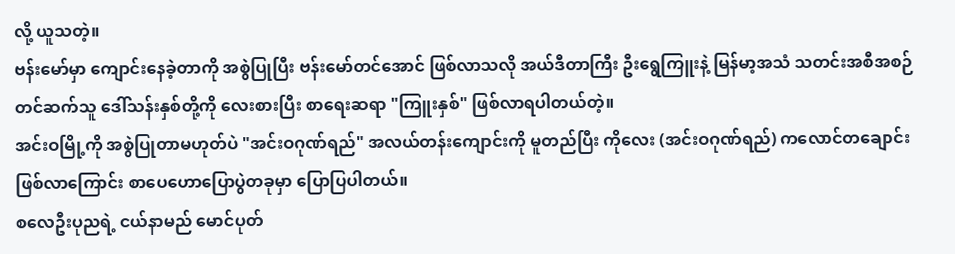လို့ ယူသတဲ့။
ဗန်းမော်မှာ ကျောင်းနေခဲ့တာကို အစွဲပြုပြီး ဗန်းမော်တင်အောင် ဖြစ်လာသလို အယ်ဒီတာကြီး ဦးရွေကြူးနဲ့ မြန်မာ့အသံ သတင်းအစီအစဉ်တင်ဆက်သူ ဒေါ်သန်းနှစ်တို့ကို လေးစားပြီး စာရေးဆရာ "ကြူးနှစ်" ဖြစ်လာရပါတယ်တဲ့။
အင်းဝမြို့ကို အစွဲပြုတာမဟုတ်ပဲ "အင်းဝဂုဏ်ရည်" အလယ်တန်းကျောင်းကို မူတည်ပြီး ကိုလေး (အင်းဝဂုဏ်ရည်) ကလောင်တချောင်း ဖြစ်လာကြောင်း စာပေဟောပြောပွဲတခုမှာ ပြောပြပါတယ်။
စလေဦးပုညရဲ့ ငယ်နာမည် မောင်ပုတ်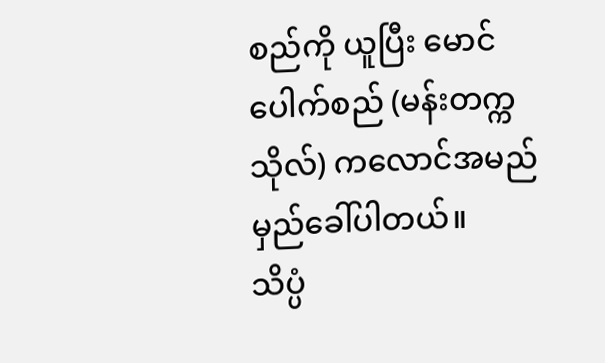စည်ကို ယူပြီး မောင်ပေါက်စည် (မန်းတက္ကသိုလ်) ကလောင်အမည် မှည်ခေါ်ပါတယ်။
သိပ္ပံ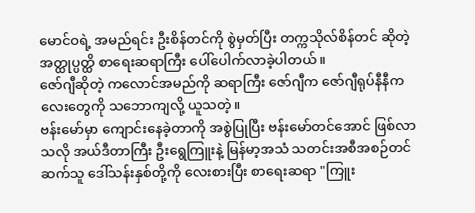မောင်ဝရဲ့ အမည်ရင်း ဦးစိန်တင်ကို စွဲမှတ်ပြီး တက္ကသိုလ်စိန်တင် ဆိုတဲ့ အတ္ထုပ္ပတ္ထိ စာရေးဆရာကြီး ပေါ်ပေါက်လာခဲ့ပါတယ်။
ဇော်ဂျီဆိုတဲ့ ကလောင်အမည်ကို ဆရာကြီး ဇော်ဂျီက ဇော်ဂျီရုပ်နီနီကလေးတွေကို သဘောကျလို့ ယူသတဲ့။
ဗန်းမော်မှာ ကျောင်းနေခဲ့တာကို အစွဲပြုပြီး ဗန်းမော်တင်အောင် ဖြစ်လာသလို အယ်ဒီတာကြီး ဦးရွေကြူးနဲ့ မြန်မာ့အသံ သတင်းအစီအစဉ်တင်ဆက်သူ ဒေါ်သန်းနှစ်တို့ကို လေးစားပြီး စာရေးဆရာ "ကြူး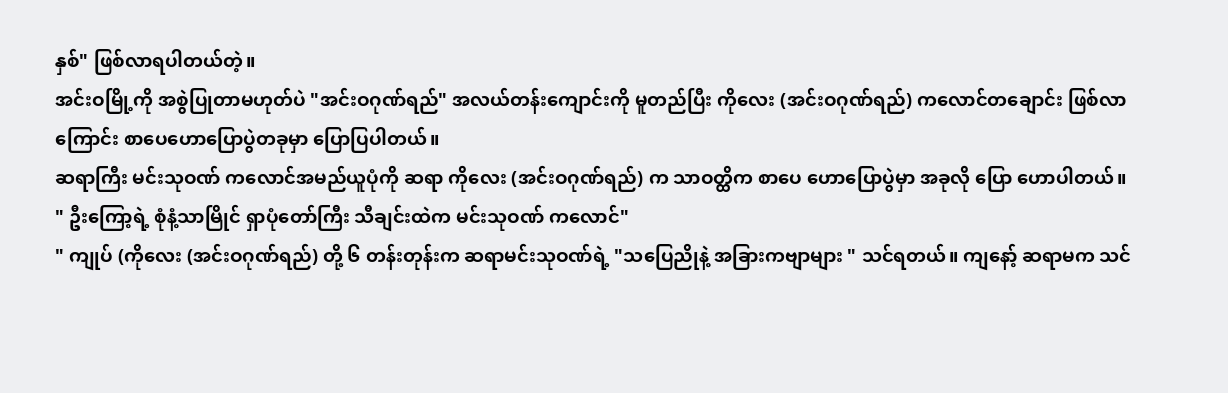နှစ်" ဖြစ်လာရပါတယ်တဲ့။
အင်းဝမြို့ကို အစွဲပြုတာမဟုတ်ပဲ "အင်းဝဂုဏ်ရည်" အလယ်တန်းကျောင်းကို မူတည်ပြီး ကိုလေး (အင်းဝဂုဏ်ရည်) ကလောင်တချောင်း ဖြစ်လာကြောင်း စာပေဟောပြောပွဲတခုမှာ ပြောပြပါတယ်။
ဆရာကြီး မင်းသုဝဏ် ကလောင်အမည်ယူပုံကို ဆရာ ကိုလေး (အင်းဝဂုဏ်ရည်) က သာဝတ္ထိက စာပေ ဟောပြောပွဲမှာ အခုလို ပြော ဟောပါတယ်။
" ဦးကြော့ရဲ့ စုံနံ့သာမြိုင် ရှာပုံတော်ကြီး သီချင်းထဲက မင်းသုဝဏ် ကလောင်"
" ကျုပ် (ကိုလေး (အင်းဝဂုဏ်ရည်) တို့ ၆ တန်းတုန်းက ဆရာမင်းသုဝဏ်ရဲ့ "သပြေညိုနဲ့ အခြားကဗျာများ " သင်ရတယ်။ ကျနော့် ဆရာမက သင်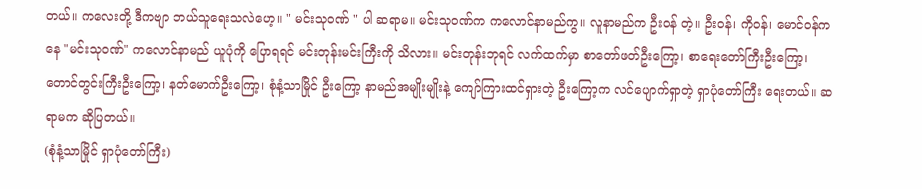တယ်။ ကလေးတို့ ဒီကဗျာ ဘယ်သူရေးသလဲဟေ့။ " မင်းသုဝဏ် " ပါ ဆရာမ။ မင်းသုဝဏ်က ကလောင်နာမည်ကွ။ လူနာမည်က ဦးဝန် တဲ့။ ဦးဝန်၊ ကိုဝန်၊ မောင်ဝန်ကနေ "မင်းသုဝဏ်" ကလောင်နာမည် ယူပုံကို ပြောရရင် မင်းတုန်းမင်းကြီးကို သိလား။ မင်းတုန်းဘုရင် လက်ထက်မှာ စာတော်ဖတ်ဦးကြော့၊ စာရေးတော်ကြီးဦးကြော့၊ တောင်တွင်းကြီးဦးကြော့၊ နတ်မောက်ဦးကြော့၊ စုံနံ့သာမြိုင် ဦးကြော့ နာမည်အမျိုးမျိုးနဲ့ ကျော်ကြားထင်ရှားတဲ့ ဦးကြော့က လင်ပျောက်ရှာတဲ့ ရှာပုံတော်ကြီး ရေးတယ်။ ဆရာမက ဆိုပြတယ်။
(စုံနံ့သာမြိုင် ရှာပုံတော်ကြီး)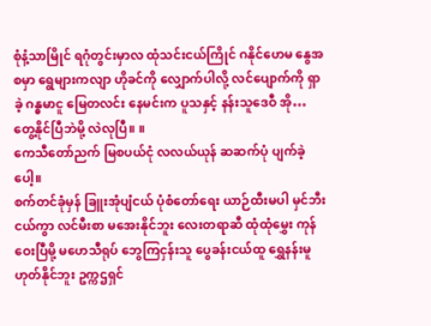စုံနံ့သာမြိုင် ရဂုံတွင်းမှာလ ထုံသင်းငယ်ကြိုင် ဂနိုင်ဟေမ နွေအစမှာ ရွေများကလျာ ဟိုခင်ကို လျှောက်ပါလို့ လင်ပျောက်ကို ရှာခဲ့ ဂန္ဓမာငူ မြေတလင်း နေမင်းက ပူသနှင့် နန်းသူဒေဝီ အို… တွေ့နိုင်ပြီဘဲမို့ လဲလုပြီ။ ။
ကေသီတော်ညက် မြစပယ်ငုံ လလယ်ယုန် ဆဆက်ပုံ ပျက်ခဲ့ပေါ့။
စက်တင်ခုံမှန် ခြူးအုံပျံငယ် ပုံစံတော်ရေး ယာဉ်ထီးမပါ မှင်ဘီးငယ်ကွာ လင်မီးစာ မအေးနိုင်ဘူး လေးတရာဆီ ထုံထုံမွှေး ကုန်ဝေးပြီမို့ မဟေသီရုပ် ဘွေကြငှန်းသူ ပွေခန်းငယ်ထူ ရွှေနန်းမူ ဟုတ်နိုင်ဘူး ဥက္ကဌရှင်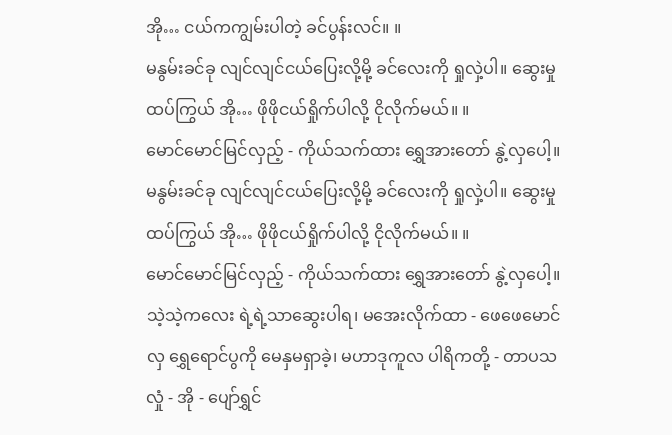အို… ငယ်ကကျွမ်းပါတဲ့ ခင်ပွန်းလင်။ ။
မနွမ်းခင်ခု လျင်လျင်ငယ်ပြေးလို့မို့ ခင်လေးကို ရှုလှဲ့ပါ။ ဆွေးမှုထပ်ကြွယ် အို… ဖိုဖိုငယ်ရှိုက်ပါလို့ ငိုလိုက်မယ်။ ။
မောင်မောင်မြင်လှည့် - ကိုယ်သက်ထား ရွှေအားတော် နွဲ့လှပေါ့။
မနွမ်းခင်ခု လျင်လျင်ငယ်ပြေးလို့မို့ ခင်လေးကို ရှုလှဲ့ပါ။ ဆွေးမှုထပ်ကြွယ် အို… ဖိုဖိုငယ်ရှိုက်ပါလို့ ငိုလိုက်မယ်။ ။
မောင်မောင်မြင်လှည့် - ကိုယ်သက်ထား ရွှေအားတော် နွဲ့လှပေါ့။
သဲ့သဲ့ကလေး ရဲ့ရဲ့သာဆွေးပါရ၊ မအေးလိုက်ထာ - ဖေဖေမောင်လှ ရွှေရောင်ပွကို မေနှမရှာခဲ့၊ မဟာဒုကူလ ပါရိကတို့ - တာပသလှုံ - အို - ပျော်ရွှင်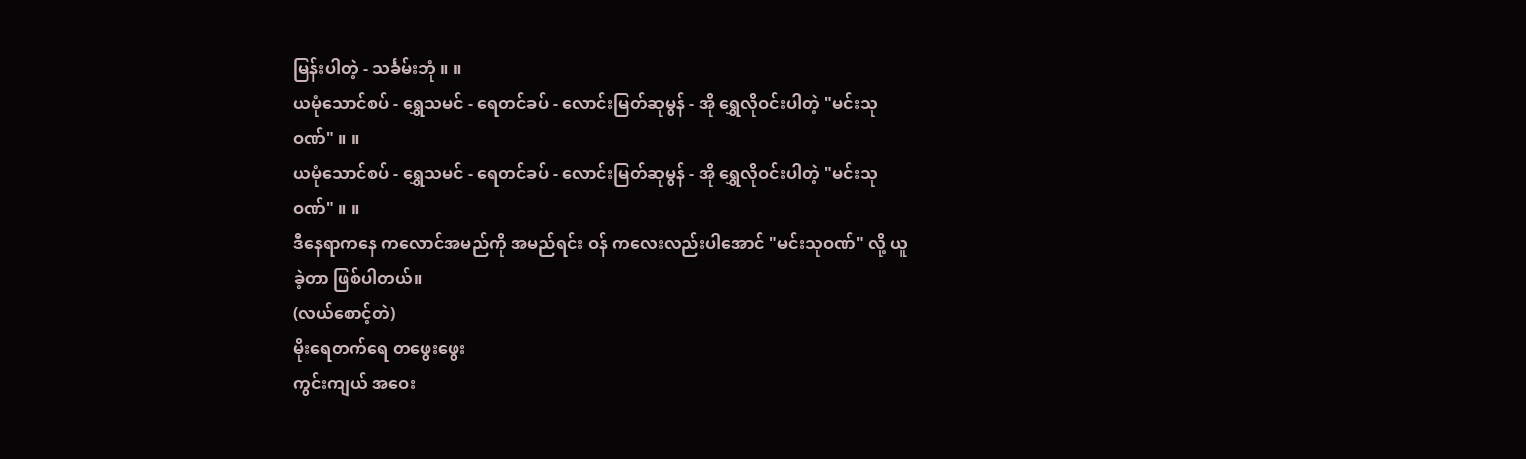မြန်းပါတဲ့ - သင်္ခမ်းဘုံ ။ ။
ယမုံသောင်စပ် - ရွှေသမင် - ရေတင်ခပ် - လောင်းမြတ်ဆုမွန် - အို ရွှေလိုဝင်းပါတဲ့ "မင်းသုဝဏ်" ။ ။
ယမုံသောင်စပ် - ရွှေသမင် - ရေတင်ခပ် - လောင်းမြတ်ဆုမွန် - အို ရွှေလိုဝင်းပါတဲ့ "မင်းသုဝဏ်" ။ ။
ဒီနေရာကနေ ကလောင်အမည်ကို အမည်ရင်း ဝန် ကလေးလည်းပါအောင် "မင်းသုဝဏ်" လို့ ယူခဲ့တာ ဖြစ်ပါတယ်။
(လယ်စောင့်တဲ)
မိုးရေတက်ရေ တဖွေးဖွေး
ကွင်းကျယ် အဝေး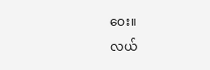ဝေး။
လယ်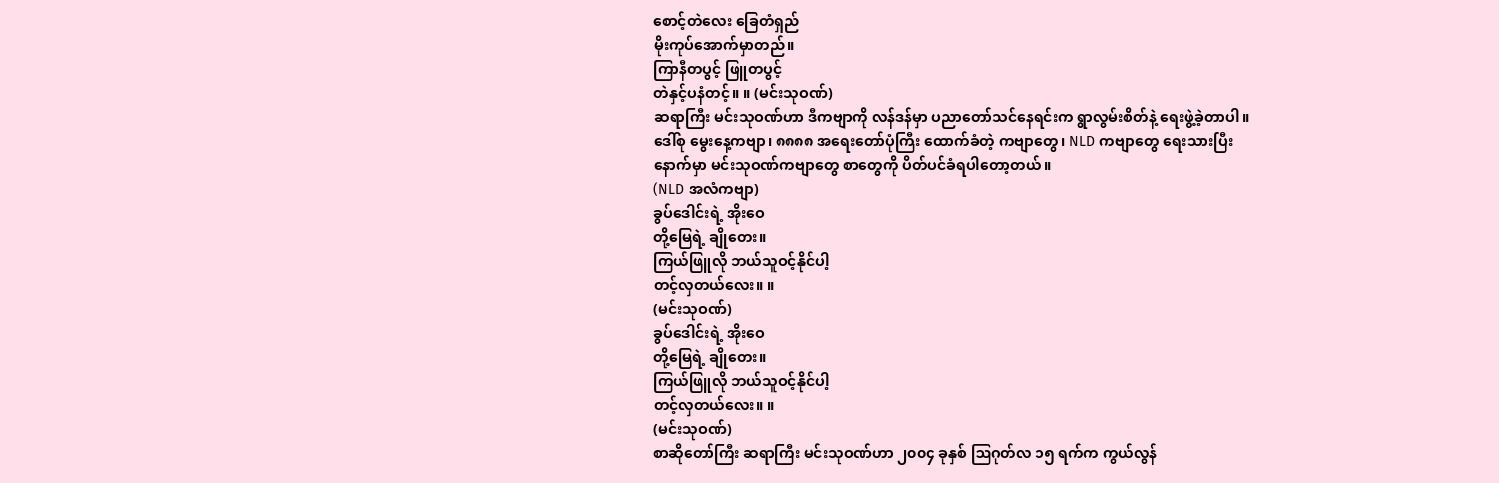စောင့်တဲလေး ခြေတံရှည်
မိုးကုပ်အောက်မှာတည်။
ကြာနီတပွင့် ဖြူတပွင့်
တဲနှင့်ပနံတင့်။ ။ (မင်းသုဝဏ်)
ဆရာကြီး မင်းသုဝဏ်ဟာ ဒီကဗျာကို လန်ဒန်မှာ ပညာတော်သင်နေရင်းက ရွာလွမ်းစိတ်နဲ့ ရေးဖွဲ့ခဲ့တာပါ။ ဒေါ်စု မွေးနေ့ကဗျာ၊ ၈၈၈၈ အရေးတော်ပုံကြီး ထောက်ခံတဲ့ ကဗျာတွေ၊ NLD ကဗျာတွေ ရေးသားပြီးနောက်မှာ မင်းသုဝဏ်ကဗျာတွေ စာတွေကို ပိတ်ပင်ခံရပါတော့တယ်။
(NLD အလံကဗျာ)
ခွပ်ဒေါင်းရဲ့ အိုးဝေ
တို့မြေရဲ့ ချိုတေး။
ကြယ်ဖြူလို ဘယ်သူဝင့်နိုင်ပါ့
တင့်လှတယ်လေး။ ။
(မင်းသုဝဏ်)
ခွပ်ဒေါင်းရဲ့ အိုးဝေ
တို့မြေရဲ့ ချိုတေး။
ကြယ်ဖြူလို ဘယ်သူဝင့်နိုင်ပါ့
တင့်လှတယ်လေး။ ။
(မင်းသုဝဏ်)
စာဆိုတော်ကြီး ဆရာကြီး မင်းသုဝဏ်ဟာ ၂၀၀၄ ခုနှစ် ဩဂုတ်လ ၁၅ ရက်က ကွယ်လွန်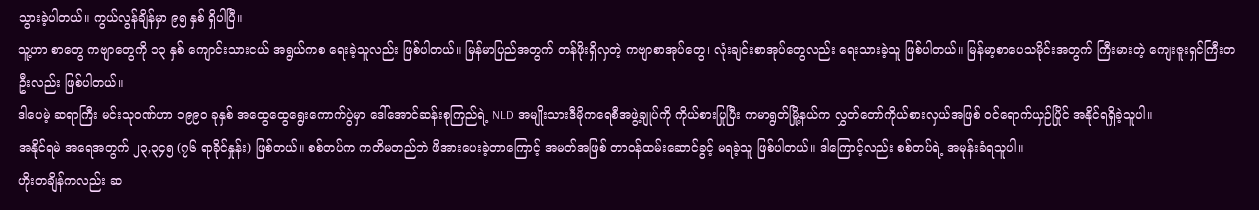သွားခဲ့ပါတယ်။ ကွယ်လွန်ချိန်မှာ ၉၅ နှစ် ရှိပါပြီ။
သူ့ဟာ စာတွေ ကဗျာတွေကို ၁၃ နှစ် ကျောင်းသားငယ် အရွယ်ကစ ရေးခဲ့သူလည်း ဖြစ်ပါတယ်။ မြန်မာပြည်အတွက် တန်ဖိုးရှိလှတဲ့ ကဗျာစာအုပ်တွေ၊ လုံးချင်းစာအုပ်တွေလည်း ရေးသားခဲ့သူ ဖြစ်ပါတယ်။ မြန်မာ့စာပေသမိုင်းအတွက် ကြီးမားတဲ့ ကျေးဇူးရှင်ကြီးတဦးလည်း ဖြစ်ပါတယ်။
ဒါပေမဲ့ ဆရာကြီး မင်းသုဝဏ်ဟာ ၁၉၉၀ ခုနှစ် အထွေထွေရွေးကောက်ပွဲမှာ ဒေါ်အောင်ဆန်းစုကြည်ရဲ့ NLD အမျိုးသားဒီမိုကရေစီအဖွဲ့ချုပ်ကို ကိုယ်စားပြုပြီး ကမာရွတ်မြို့နယ်က လွှတ်တော်ကိုယ်စားလှယ်အဖြစ် ဝင်ရောက်ယှဉ်ပြိုင် အနိုင်ရရှိခဲ့သူပါ။
အနိုင်ရမဲ အရေအတွက် ၂၃,၃၄၅ (၇၆ ရာခိုင်နှုန်း) ဖြစ်တယ်။ စစ်တပ်က ကတိမတည်ဘဲ ဖိအားပေးခဲ့တာကြောင့် အမတ်အဖြစ် တာဝန်ထမ်းဆောင်ခွင့် မရခဲ့သူ ဖြစ်ပါတယ်။ ဒါကြောင့်လည်း စစ်တပ်ရဲ့ အမုန်းခံရသူပါ။
ဟိုးတချိန်ကလည်း ဆ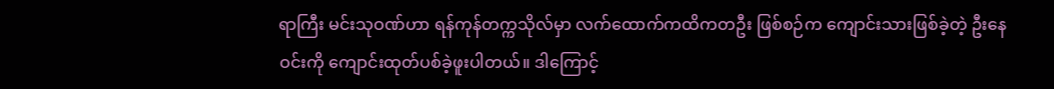ရာကြီး မင်းသုဝဏ်ဟာ ရန်ကုန်တက္ကသိုလ်မှာ လက်ထောက်ကထိကတဦး ဖြစ်စဉ်က ကျောင်းသားဖြစ်ခဲ့တဲ့ ဦးနေဝင်းကို ကျောင်းထုတ်ပစ်ခဲ့ဖူးပါတယ်။ ဒါကြောင့်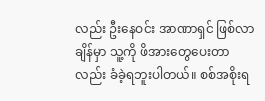လည်း ဦးနေဝင်း အာဏာရှင် ဖြစ်လာချိန်မှာ သူ့ကို ဖိအားတွေပေးတာလည်း ခံခဲ့ရဘူးပါတယ်။ စစ်အစိုးရ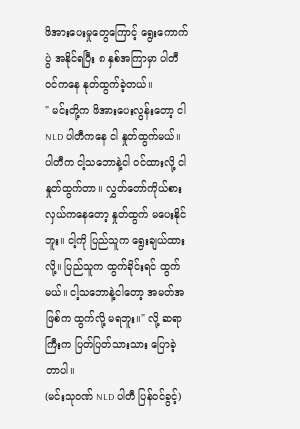ဖိအားပေးမှုတွေကြောင့် ရွေးကောက်ပွဲ အနိုင်ရပြီး ၈ နှစ်အကြာမှာ ပါတီဝင်ကနေ နုတ်ထွက်ခဲ့တယ်။
" မင်းတို့က ဖိအားပေးလွန်းတော့ ငါ NLD ပါတီကနေ ငါ နှုတ်ထွက်မယ်။ ပါတီက ငါ့သဘောနဲ့ငါ ဝင်ထားလို့ ငါနှုတ်ထွက်တာ။ လွှတ်တော်ကိုယ်စားလှယ်ကနေတော့ နှုတ်ထွက် မပေးနိုင်ဘူး။ ငါ့ကို ပြည်သူက ရွေးချယ်ထားလို့။ ပြည်သူက ထွက်ခိုင်းရင် ထွက်မယ်။ ငါ့သဘောနဲ့ငါတော့ အမတ်အဖြစ်က ထွက်လို့ မရဘူး။" လို့ ဆရာကြီးက ပြတ်ပြတ်သားသား ပြောခဲ့တာပါ။
(မင်းသုဝဏ် NLD ပါတီ ပြန်ဝင်ခွင့်)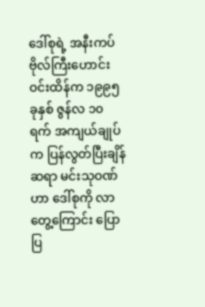ဒေါ်စုရဲ့ အနီးကပ် ဗိုလ်ကြီးဟောင်း ဝင်းထိန်က ၁၉၉၅ ခုနှစ် ဇွန်လ ၁၀ ရက် အကျယ်ချုပ်က ပြန်လွတ်ပြီးချိန် ဆရာ မင်းသုဝဏ်ဟာ ဒေါ်စုကို လာတွေ့ကြောင်း ပြောပြ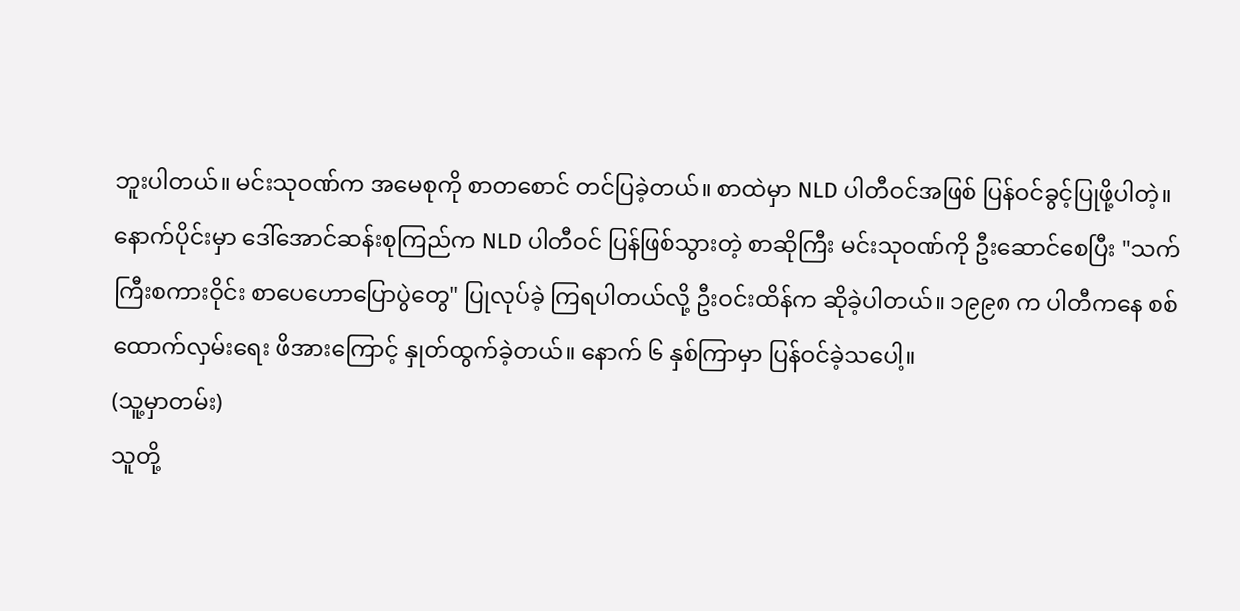ဘူးပါတယ်။ မင်းသုဝဏ်က အမေစုကို စာတစောင် တင်ပြခဲ့တယ်။ စာထဲမှာ NLD ပါတီဝင်အဖြစ် ပြန်ဝင်ခွင့်ပြုဖို့ပါတဲ့။
နောက်ပိုင်းမှာ ဒေါ်အောင်ဆန်းစုကြည်က NLD ပါတီဝင် ပြန်ဖြစ်သွားတဲ့ စာဆိုကြီး မင်းသုဝဏ်ကို ဦးဆောင်စေပြီး "သက်ကြီးစကားဝိုင်း စာပေဟောပြောပွဲတွေ" ပြုလုပ်ခဲ့ ကြရပါတယ်လို့ ဦးဝင်းထိန်က ဆိုခဲ့ပါတယ်။ ၁၉၉၈ က ပါတီကနေ စစ်ထောက်လှမ်းရေး ဖိအားကြောင့် နှုတ်ထွက်ခဲ့တယ်။ နောက် ၆ နှစ်ကြာမှာ ပြန်ဝင်ခဲ့သပေါ့။
(သူ့မှာတမ်း)
သူတို့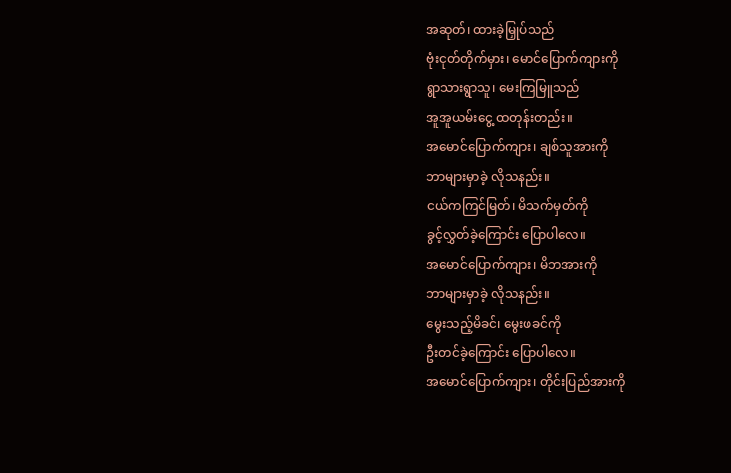အဆုတ်၊ ထားခဲ့မြှုပ်သည်
ဗုံးငုတ်တိုက်မှား၊ မောင်ပြောက်ကျားကို
ရွာသားရွာသူ၊ မေးကြမြူသည်
အူအူယမ်းငွေ့ ထတုန်းတည်း။
အမောင်ပြောက်ကျား၊ ချစ်သူအားကို
ဘာများမှာခဲ့ လိုသနည်း။
ငယ်ကကြင်မြတ်၊ မိသက်မှတ်ကို
ခွင့်လွှတ်ခဲ့ကြောင်း ပြောပါလေ။
အမောင်ပြောက်ကျား၊ မိဘအားကို
ဘာများမှာခဲ့ လိုသနည်း။
မွေးသည့်မိခင်၊ မွေးဖခင်ကို
ဦးတင်ခဲ့ကြောင်း ပြောပါလေ။
အမောင်ပြောက်ကျား၊ တိုင်းပြည်အားကို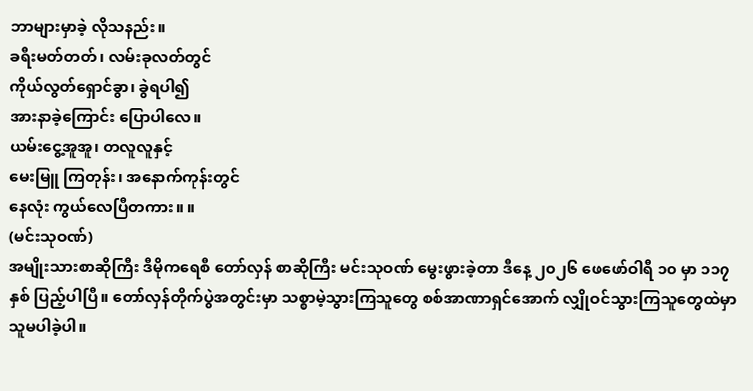ဘာများမှာခဲ့ လိုသနည်း။
ခရီးမတ်တတ်၊ လမ်းခုလတ်တွင်
ကိုယ်လွတ်ရှောင်ခွာ၊ ခွဲရပါ၍
အားနာခဲ့ကြောင်း ပြောပါလေ။
ယမ်းငွေ့အူအူ၊ တလူလူနှင့်
မေးမြူ ကြတုန်း၊ အနောက်ကုန်းတွင်
နေလုံး ကွယ်လေပြီတကား။ ။
(မင်းသုဝဏ်)
အမျိုးသားစာဆိုကြီး ဒီမိုကရေစီ တော်လှန် စာဆိုကြီး မင်းသုဝဏ် မွေးဖွားခဲ့တာ ဒီနေ့ ၂၀၂၆ ဖေဖော်ဝါရီ ၁၀ မှာ ၁၁၇ နှစ် ပြည့်ပါပြီ။ တော်လှန်တိုက်ပွဲအတွင်းမှာ သစ္စာမဲ့သွားကြသူတွေ စစ်အာဏာရှင်အောက် လျှိုဝင်သွားကြသူတွေထဲမှာ သူမပါခဲ့ပါ။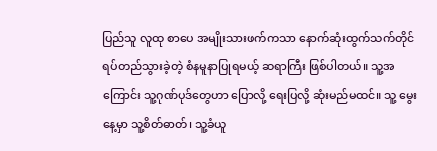ပြည်သူ လူထု စာပေ အမျိုးသားဖက်ကသာ နောက်ဆုံးထွက်သက်တိုင် ရပ်တည်သွားခဲ့တဲ့ စံနမူနာပြုရမယ့် ဆရာကြီး ဖြစ်ပါတယ်။ သူ့အကြောင်း သူ့ဂုဏ်ပုဒ်တွေဟာ ပြောလို့ ရေးပြလို့ ဆုံးမည်မထင်။ သူ့ မွေးနေ့မှာ သူ့စိတ်ဓာတ်၊ သူ့ခံယူ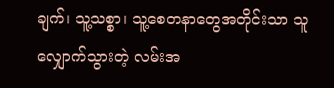ချက်၊ သူ့သစ္စာ၊ သူ့စေတနာတွေအတိုင်းသာ သူလျှောက်သွားတဲ့ လမ်းအ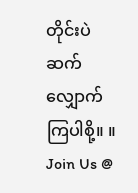တိုင်းပဲ ဆက်လျှောက်ကြပါစို့။ ။
Join Us @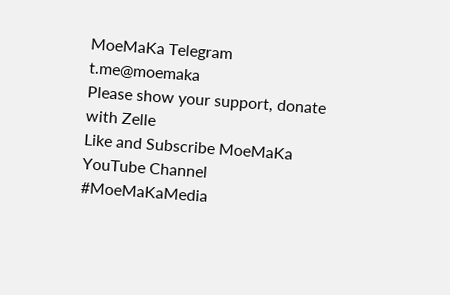MoeMaKa Telegram
t.me@moemaka
Please show your support, donate with Zelle
Like and Subscribe MoeMaKa YouTube Channel
#MoeMaKaMedia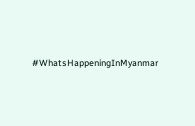#WhatsHappeningInMyanmar